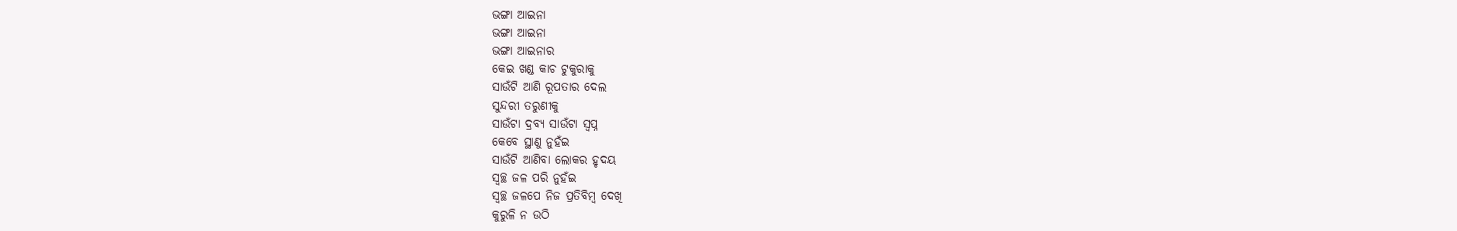ଭଙ୍ଗା ଆଇନା
ଭଙ୍ଗା ଆଇନା
ଭଙ୍ଗା ଆଇନାର
କେଇ ଖଣ୍ଡ କାଚ ଟୁକୁରାକୁ
ସାଉଁଟି ଆଣି ରୂପତାର ଦେଲ
ସୁନ୍ଦରୀ ତରୁଣୀକୁ
ସାଉଁଟା ଦ୍ରବ୍ୟ ସାଉଁଟା ସ୍ୱପ୍ନ
କେବେ ସ୍ଥାଣୁ ନୁହଁଇ
ସାଉଁଟି ଆଣିବା ଲୋକର ହୃଦୟ
ସ୍ୱଚ୍ଛ ଜଳ ପରି ନୁହଁଇ
ସ୍ୱଚ୍ଛ ଜଳପେ ନିଜ ପ୍ରତିବିମ୍ବ ଦେଖି
କୁରୁଳି ନ ଉଠି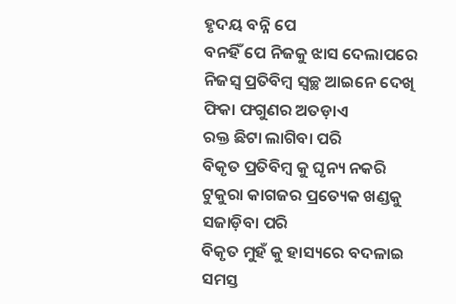ହୃଦୟ ବନ୍ନି ପେ
ବନହିଁ ପେ ନିଜକୁ ଝାସ ଦେଲାପରେ
ନିଜସ୍ୱ ପ୍ରତିବିମ୍ବ ସ୍ୱଚ୍ଛ ଆଇନେ ଦେଖି
ଫିକା ଫଗୁଣର ଅତଡ଼ାଏ
ରକ୍ତ ଛିଟା ଲାଗିବା ପରି
ବିକୃତ ପ୍ରତିବିମ୍ବ କୁ ଘୃନ୍ୟ ନକରି
ଟୁକୁରା କାଗଜର ପ୍ରତ୍ୟେକ ଖଣ୍ଡକୁ
ସଜାଡ଼ିବା ପରି
ବିକୃତ ମୁହଁ କୁ ହାସ୍ୟରେ ବଦଳାଇ
ସମସ୍ତ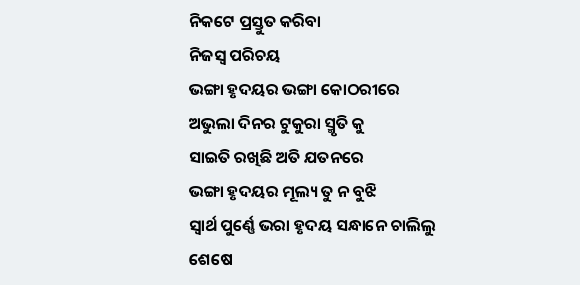ନିକଟେ ପ୍ରସ୍ତୁତ କରିବା
ନିଜସ୍ୱ ପରିଚୟ
ଭଙ୍ଗା ହୃଦୟର ଭଙ୍ଗା କୋଠରୀରେ
ଅଭୁଲା ଦିନର ଟୁକୁରା ସ୍ମୃତି କୁ
ସାଇତି ରଖିଛି ଅତି ଯତନରେ
ଭଙ୍ଗା ହୃଦୟର ମୂଲ୍ୟ ତୁ ନ ବୁଝି
ସ୍ୱାର୍ଥ ପୁର୍ଣ୍ଣେ ଭରା ହୃଦୟ ସନ୍ଧାନେ ଚାଲିଲୁ
ଶେଷେ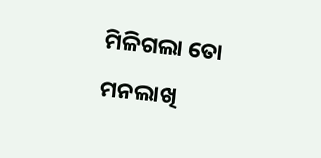ମିଳିଗଲା ତୋ ମନଲାଖି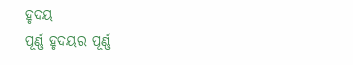ହୃଦୟ
ପୂର୍ଣ୍ଣ ହୃଦୟର ପୂର୍ଣ୍ଣ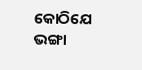କୋଠିଯେ
ଭଙ୍ଗା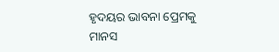ହୃଦୟର ଭାବନା ପ୍ରେମକୁ
ମାନସ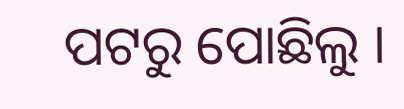ପଟରୁ ପୋଛିଲୁ ।